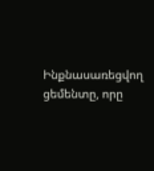Ինքնասառեցվող ցեմենտը, որը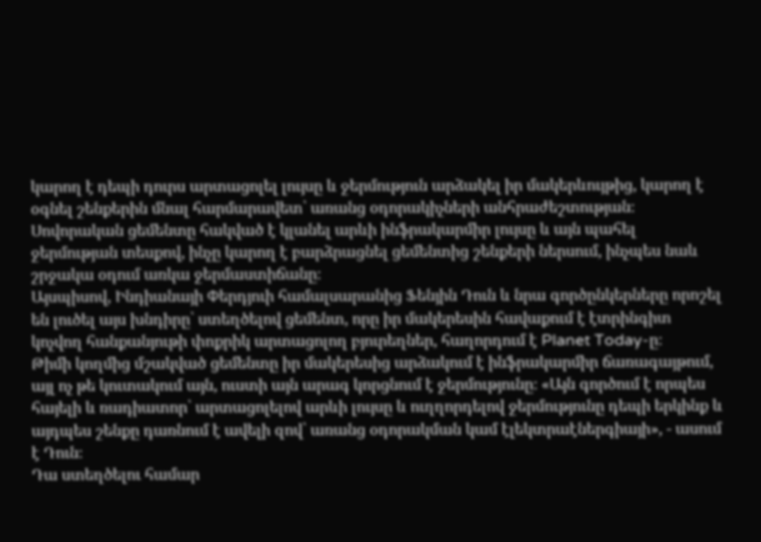կարող է դեպի դուրս արտացոլել լույսը և ջերմություն արձակել իր մակերևույթից, կարող է օգնել շենքերին մնալ հարմարավետ՝ առանց օդորակիչների անհրաժեշտության։
Սովորական ցեմենտը հակված է կլանել արևի ինֆրակարմիր լույսը և այն պահել ջերմության տեսքով, ինչը կարող է բարձրացնել ցեմենտից շենքերի ներսում, ինչպես նաև շրջակա օդում առկա ջերմաստիճանը։
Այսպիսով, Ինդիանայի Փերդյուի համալսարանից Ֆենյին Դուն և նրա գործընկերները որոշել են լուծել այս խնդիրը՝ ստեղծելով ցեմենտ, որը իր մակերեսին հավաքում է էտրինգիտ կոչվող հանքանյութի փոքրիկ արտացոլող բյուրեղներ, հաղորդում է Planet Today-ը։
Թիմի կողմից մշակված ցեմենտը իր մակերեսից արձակում է ինֆրակարմիր ճառագայթում, այլ ոչ թե կուտակում այն, ուստի այն արագ կորցնում է ջերմությունը։ «Այն գործում է որպես հայելի և ռադիատոր՝ արտացոլելով արևի լույսը և ուղղորդելով ջերմությունը դեպի երկինք և այդպես շենքը դառնում է ավելի զով՝ առանց օդորակման կամ էլեկտրաէներգիայի», - ասում է Դուն։
Դա ստեղծելու համար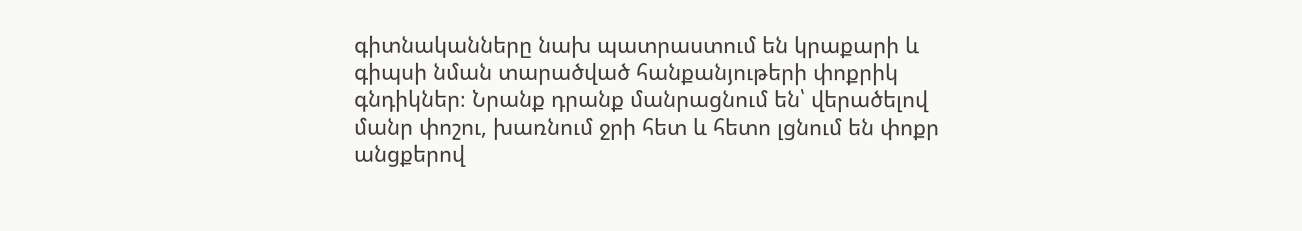գիտնականները նախ պատրաստում են կրաքարի և գիպսի նման տարածված հանքանյութերի փոքրիկ գնդիկներ։ Նրանք դրանք մանրացնում են՝ վերածելով մանր փոշու, խառնում ջրի հետ և հետո լցնում են փոքր անցքերով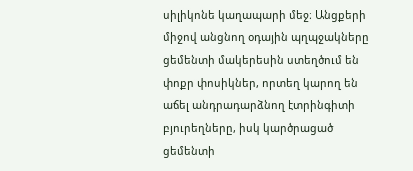սիլիկոնե կաղապարի մեջ։ Անցքերի միջով անցնող օդային պղպջակները ցեմենտի մակերեսին ստեղծում են փոքր փոսիկներ, որտեղ կարող են աճել անդրադարձնող էտրինգիտի բյուրեղները, իսկ կարծրացած ցեմենտի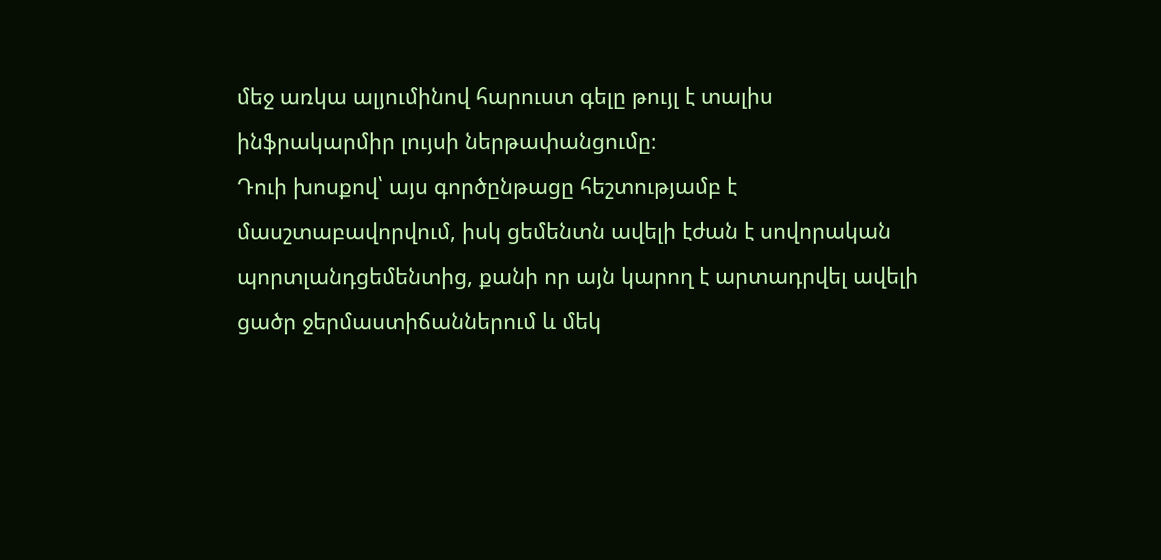մեջ առկա ալյումինով հարուստ գելը թույլ է տալիս ինֆրակարմիր լույսի ներթափանցումը։
Դուի խոսքով՝ այս գործընթացը հեշտությամբ է մասշտաբավորվում, իսկ ցեմենտն ավելի էժան է սովորական պորտլանդցեմենտից, քանի որ այն կարող է արտադրվել ավելի ցածր ջերմաստիճաններում և մեկ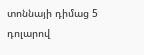տոննայի դիմաց 5 դոլարով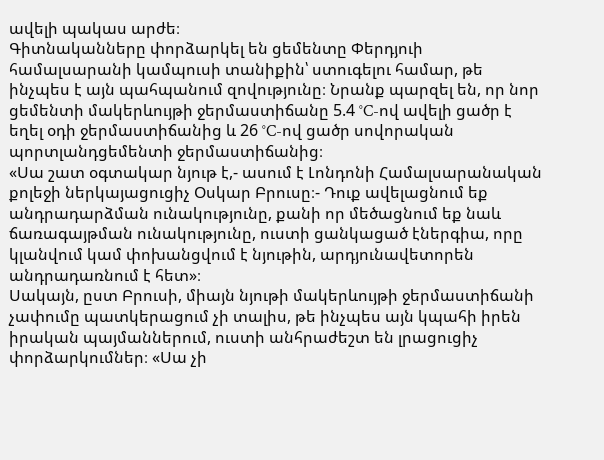ավելի պակաս արժե։
Գիտնականները փորձարկել են ցեմենտը Փերդյուի համալսարանի կամպուսի տանիքին՝ ստուգելու համար, թե ինչպես է այն պահպանում զովությունը։ Նրանք պարզել են, որ նոր ցեմենտի մակերևույթի ջերմաստիճանը 5.4 °C-ով ավելի ցածր է եղել օդի ջերմաստիճանից և 26 °C-ով ցածր սովորական պորտլանդցեմենտի ջերմաստիճանից։
«Սա շատ օգտակար նյութ է,- ասում է Լոնդոնի Համալսարանական քոլեջի ներկայացուցիչ Օսկար Բրուսը։- Դուք ավելացնում եք անդրադարձման ունակությունը, քանի որ մեծացնում եք նաև ճառագայթման ունակությունը, ուստի ցանկացած էներգիա, որը կլանվում կամ փոխանցվում է նյութին, արդյունավետորեն անդրադառնում է հետ»։
Սակայն, ըստ Բրուսի, միայն նյութի մակերևույթի ջերմաստիճանի չափումը պատկերացում չի տալիս, թե ինչպես այն կպահի իրեն իրական պայմաններում, ուստի անհրաժեշտ են լրացուցիչ փորձարկումներ։ «Սա չի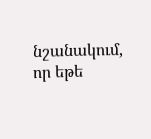նշանակում, որ եթե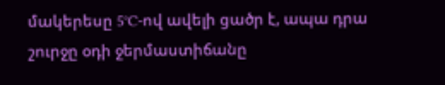մակերեսը 5°C-ով ավելի ցածր է, ապա դրա շուրջը օդի ջերմաստիճանը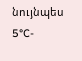նույնպես 5°C-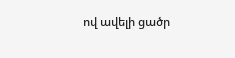ով ավելի ցածր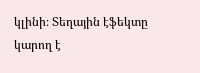կլինի։ Տեղային էֆեկտը կարող է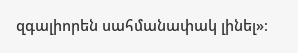զգալիորեն սահմանափակ լինել»։